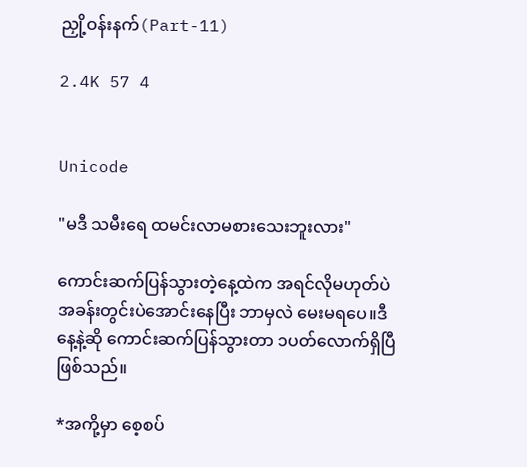ညှို့ဝန်းနက်(Part-11)

2.4K 57 4


Unicode

"မဒီ သမီးရေ ထမင်းလာမစားသေးဘူးလား"

ကောင်းဆက်ပြန်သွားတဲ့နေ့ထဲက အရင်လိုမဟုတ်ပဲ အခန်းတွင်းပဲအောင်းနေပြီး ဘာမှလဲ မေးမရပေ။ဒီနေ့နဲ့ဆို ကောင်းဆက်ပြန်သွားတာ ၁ပတ်လောက်ရှိပြီဖြစ်သည်။

*အကို့မှာ စေ့စပ်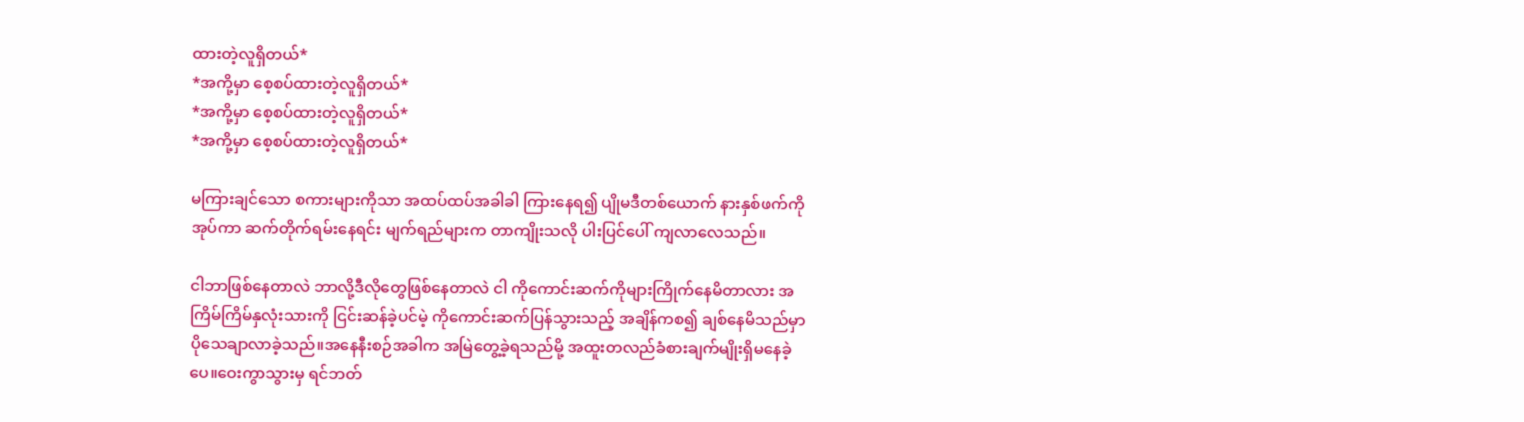ထားတဲ့လူရှိတယ်*
*အကို့မှာ စေ့စပ်ထားတဲ့လူရှိတယ်*
*အကို့မှာ စေ့စပ်ထားတဲ့လူရှိတယ်*
*အကို့မှာ စေ့စပ်ထားတဲ့လူရှိတယ်*

မကြားချင်သော စကားများကိုသာ အထပ်ထပ်အခါခါ ကြားနေရ၍ ပျိုမဒီတစ်ယောက် နားနှစ်ဖက်ကိုအုပ်ကာ ဆက်တိုက်ရမ်းနေရင်း မျက်ရည်များက တာကျိုးသလို ပါးပြင်ပေါ် ကျ‌လာလေသည်။

ငါဘာဖြစ်နေတာလဲ ဘာလို့ဒီလိုတွေဖြစ်နေတာလဲ ငါ ကိုကောင်းဆက်ကိုများကြိုက်နေမိတာလား အကြိမ်ကြိမ်နှလုံးသားကို ငြင်းဆန်ခဲ့ပင်မဲ့ ကိုကောင်းဆက်ပြန်သွားသည့် အချိန်ကစ၍ ချစ်နေမိသည်မှာ ပိုသေချာလာခဲ့သည်။အနေနီးစဉ်အခါက အမြဲတွေ့‌ခဲ့ရသည်မို့ အထူးတလည်ခံစားချက်မျိုးရှိမနေခဲ့ပေ။ဝေးကွာသွားမှ ရင်ဘတ်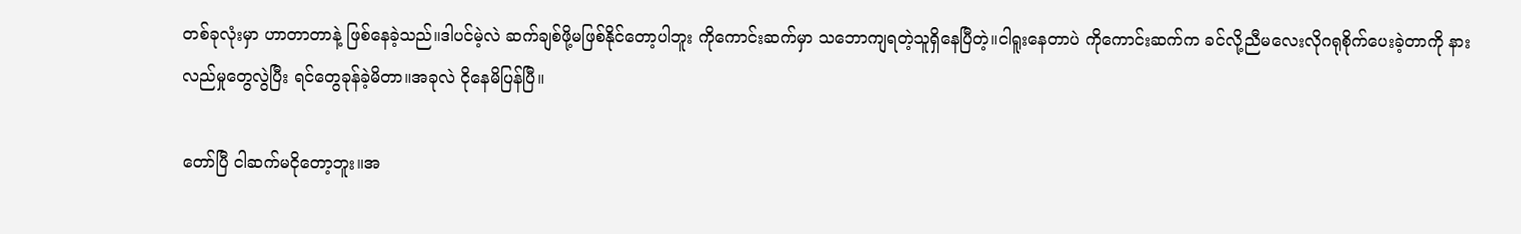တစ်ခုလုံးမှာ ဟာတာတာနဲ့ ဖြစ်နေခဲ့သည်။ဒါပင်မဲ့လဲ ဆက်ချစ်ဖို့မဖြစ်နိုင်တော့ပါဘူး ကိုကောင်းဆက်မှာ သဘောကျရတဲ့သူရှိနေပြီတဲ့။ငါရူးနေတာပဲ ကိုကောင်းဆက်က ခင်လို့ညီမလေးလိုဂရုစိုက်ပေးခဲ့တာကို နားလည်မှုတွေလွဲပြီး ရင်တွေခုန်ခဲ့မိတာ။အခုလဲ ငိုနေမိပြန်ပြီ။

တော်ပြီ ငါဆက်မငိုတော့ဘူး။အ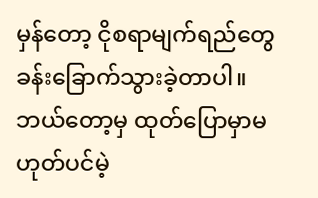မှန်တော့ ငိုစရာမျက်ရည်တွေ ခန်းခြောက်သွားခဲ့တာပါ။ဘယ်တော့မှ ထုတ်ပြောမှာမဟုတ်ပင်မဲ့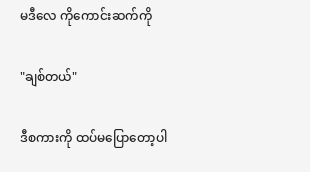မဒီလေ ကိုကောင်းဆက်ကို

"ချစ်တယ်"

ဒီစကားကို ထပ်မပြောတော့ပါ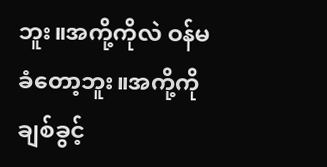ဘူး။အကို့ကိုလဲ ဝန်မခံတော့ဘူး။အကို့ကို ချစ်ခွင့်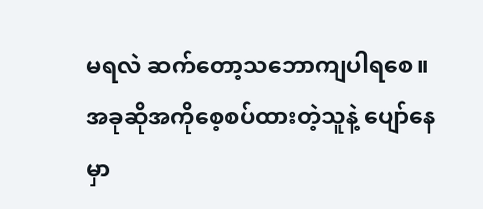မရလဲ ဆက်တော့သဘောကျပါရစေ။အခုဆိုအကိုစေ့စပ်ထားတဲ့သူနဲ့ ပျော်နေမှာ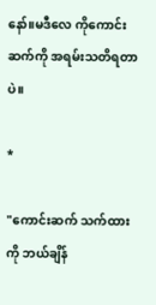နော်။မဒီလေ ကိုကောင်းဆက်ကို အရမ်းသတိရတာပဲ။

*

"ကောင်းဆက် သက်ထားကို ဘယ်ချိန်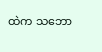ထဲက သဘော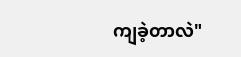ကျခဲ့တာလဲ"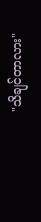"သိချင်တာလား"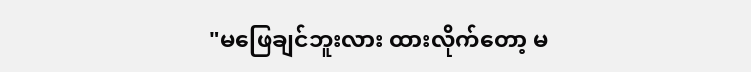"မဖြေချင်ဘူးလား ထားလိုက်တော့ မ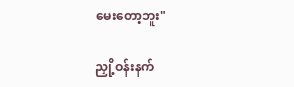မေးတော့ဘူး"

ညှို့ဝန်းနက်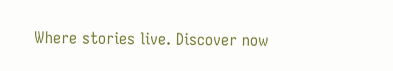Where stories live. Discover now